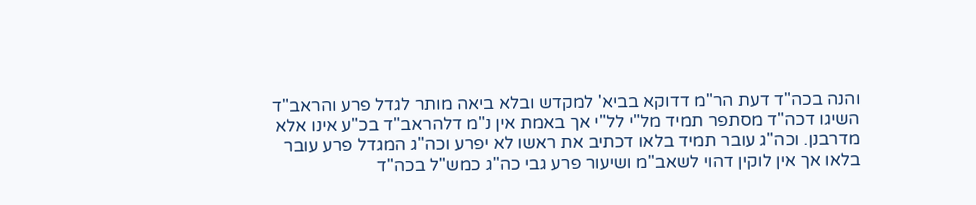והנה בכה"ד דעת הר"מ דדוקא בביא' למקדש ובלא ביאה מותר לגדל פרע והראב"ד השיגו דכה"ד מסתפר תמיד מל"י לל"י אך באמת אין נ"מ דלהראב"ד בכ"ע אינו אלא מדרבנן. וכה"ג עובר תמיד בלאו דכתיב את ראשו לא יפרע וכה"ג המגדל פרע עובר בלאו אך אין לוקין דהוי לשאב"מ ושיעור פרע גבי כה"ג כמש"ל בכה"ד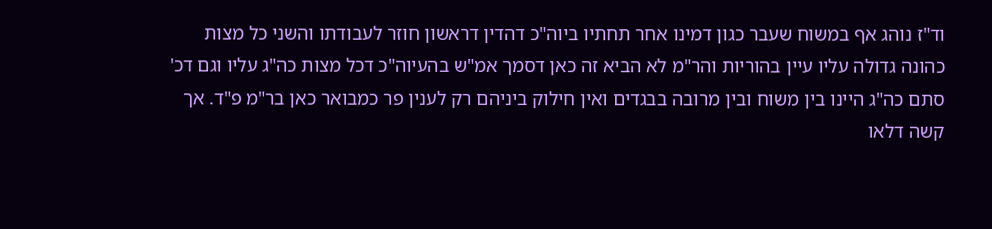וד"ז נוהג אף במשוח שעבר כגון דמינו אחר תחתיו ביוה"כ דהדין דראשון חוזר לעבודתו והשני כל מצות כהונה גדולה עליו עיין בהוריות והר"מ לא הביא זה כאן דסמך אמ"ש בהעיוה"כ דכל מצות כה"ג עליו וגם דכ' סתם כה"ג היינו בין משוח ובין מרובה בבגדים ואין חילוק ביניהם רק לענין פר כמבואר כאן בר"מ פ"ד. אך קשה דלאו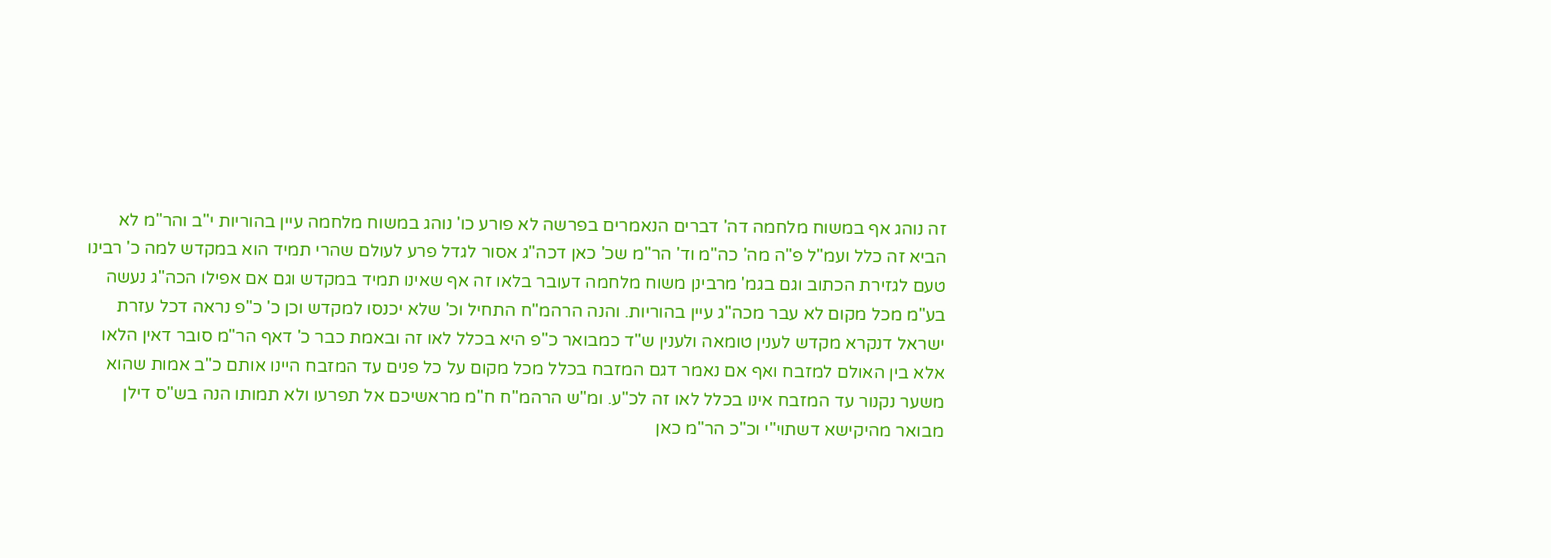זה נוהג אף במשוח מלחמה דה' דברים הנאמרים בפרשה לא פורע כו' נוהג במשוח מלחמה עיין בהוריות י"ב והר"מ לא הביא זה כלל ועמ"ל פ"ה מה' כה"מ וד' הר"מ שכ' כאן דכה"ג אסור לגדל פרע לעולם שהרי תמיד הוא במקדש למה כ' רבינו טעם לגזירת הכתוב וגם בגמ' מרבינן משוח מלחמה דעובר בלאו זה אף שאינו תמיד במקדש וגם אם אפילו הכה"ג נעשה בע"מ מכל מקום לא עבר מכה"ג עיין בהוריות. והנה הרהמ"ח התחיל וכ' שלא יכנסו למקדש וכן כ' כ"פ נראה דכל עזרת ישראל דנקרא מקדש לענין טומאה ולענין ש"ד כמבואר כ"פ היא בכלל לאו זה ובאמת כבר כ' דאף הר"מ סובר דאין הלאו אלא בין האולם למזבח ואף אם נאמר דגם המזבח בכלל מכל מקום על כל פנים עד המזבח היינו אותם כ"ב אמות שהוא משער נקנור עד המזבח אינו בכלל לאו זה לכ"ע. ומ"ש הרהמ"ח ח"מ מראשיכם אל תפרעו ולא תמותו הנה בש"ס דילן מבואר מהיקישא דשתוי"י וכ"כ הר"מ כאן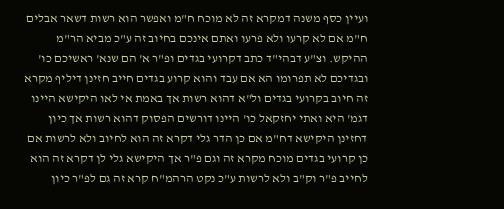ועיין כסף משנה דמקרא זה לא מוכח ח"מ ואפשר הוא רשות דשאר אבלים ח"מ אם לא קרעו ולא פרעו ואתם אינכם בחיוב זה ע"כ מביא הר"מ ההיקש. וצ"ע דבהי"ד כתב דקרועי בגדים ופ"ר א' הם שנא' ראשיכם כו' ובגדיכם לא תפרומו הא אם עבד והוא קרוע בגדים חייב חזינן דיליף מקרא זה חיוב בקרועי בגדים ול"א דהוא רשות אך באמת אי לאו היקישא היינו דגמ' היא ואתי יחזקאל כו' היינו דורשים הפסוק דהוא רשות אך כיון דחזינן היקישא דח"מ אם כן הדר גלי דקרא זה הוא לחיוב ולא לרשות אם כן קרועי בגדים מוכח מקרא זה וגם פ"ר אך היקישא גלי לן דקרא זה הוא לחייב פ"ר וק"ב ולא לרשות ע"כ נקט הרהמ"ח קרא זה גם לפ"ר כיון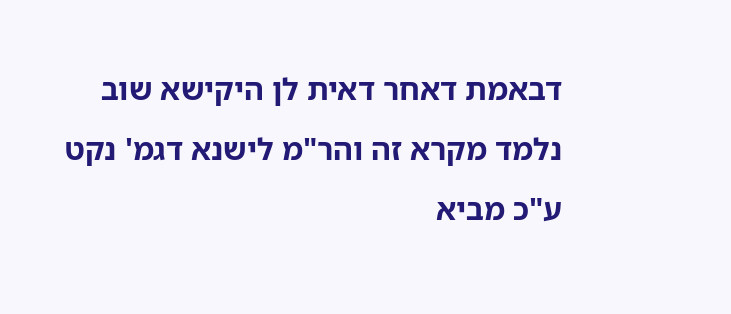דבאמת דאחר דאית לן היקישא שוב נלמד מקרא זה והר"מ לישנא דגמ' נקט ע"כ מביא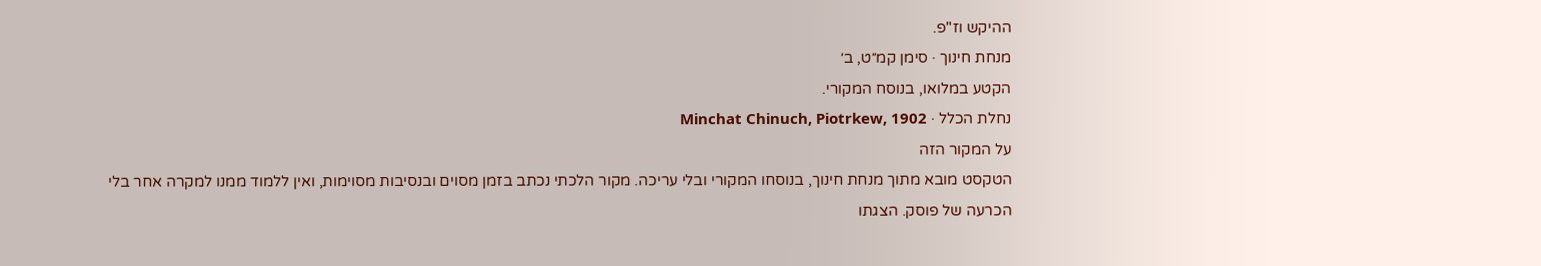ההיקש וז"פ.
מנחת חינוך · סימן קמ״ט, ב׳
הקטע במלואו, בנוסח המקורי.
נחלת הכלל · Minchat Chinuch, Piotrkew, 1902
על המקור הזה
הטקסט מובא מתוך מנחת חינוך, בנוסחו המקורי ובלי עריכה. מקור הלכתי נכתב בזמן מסוים ובנסיבות מסוימות, ואין ללמוד ממנו למקרה אחר בלי הכרעה של פוסק. הצגתו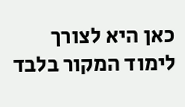כאן היא לצורך לימוד המקור בלבד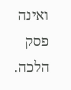ואינה פסק הלכה.